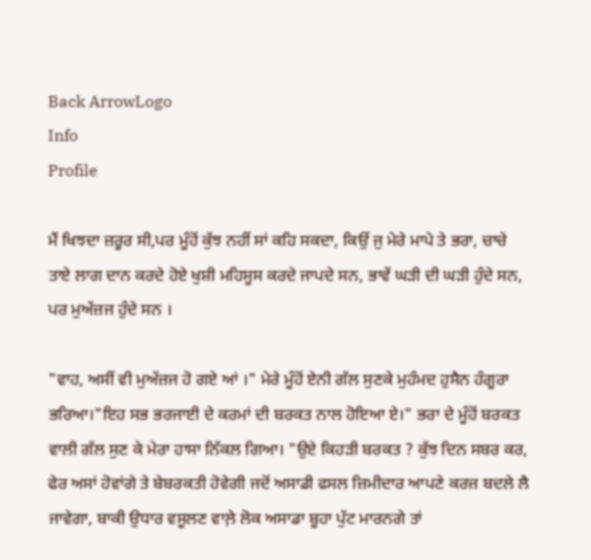Back ArrowLogo
Info
Profile

ਮੈਂ ਖਿਝਦਾ ਜ਼ਰੂਰ ਸੀ,ਪਰ ਮੂੰਹੋਂ ਕੁੱਝ ਨਹੀਂ ਸਾਂ ਕਹਿ ਸਕਦਾ, ਕਿਉਂ ਜੁ ਮੇਰੇ ਮਾਪੇ ਤੇ ਭਰਾ, ਚਾਚੇ ਤਾਏ ਲਾਗ ਦਾਨ ਕਰਦੇ ਹੋਏ ਖੁਸ਼ੀ ਮਹਿਸੂਸ ਕਰਦੇ ਜਾਪਦੇ ਸਨ, ਭਾਵੇਂ ਘੜੀ ਦੀ ਘੜੀ ਹੁੰਦੇ ਸਨ, ਪਰ ਮੁਅੱਜ਼ਜ ਹੁੰਦੇ ਸਨ ।

"ਵਾਹ, ਅਸੀਂ ਵੀ ਮੁਅੱਜ਼ਜ ਹੋ ਗਏ ਆਂ ।" ਮੇਰੇ ਮੂੰਹੋਂ ਏਨੀ ਗੱਲ ਸੁਣਕੇ ਮੁਹੰਮਦ ਹੁਸੈਨ ਹੰਗੂਰਾ ਭਰਿਆ।"ਇਹ ਸਭ ਭਰਜਾਈ ਦੇ ਕਰਮਾਂ ਦੀ ਬਰਕਤ ਨਾਲ ਹੋਇਆ ਏ।" ਭਰਾ ਦੇ ਮੂੰਹੋਂ ਬਰਕਤ ਵਾਲੀ ਗੱਲ ਸੁਣ ਕੇ ਮੇਰਾ ਹਾਸਾ ਨਿੱਕਲ ਗਿਆ। "ਉਏ ਕਿਹੜੀ ਬਰਕਤ ? ਕੁੱਝ ਦਿਨ ਸਬਰ ਕਰ, ਫੇਰ ਅਸਾਂ ਹੋਵਾਂਗੇ ਤੇ ਬੇਬਰਕਤੀ ਹੋਵੇਗੀ ਜਦੋਂ ਅਸਾਡੀ ਫਸਲ ਜ਼ਿਮੀਦਾਰ ਆਪਣੇ ਕਰਜ਼ ਬਦਲੇ ਲੈ ਜਾਵੇਗਾ, ਬਾਕੀ ਉਧਾਰ ਵਸੂਲਣ ਵਾਲ਼ੇ ਲੋਕ ਅਸਾਡਾ ਬੂਹਾ ਪੁੱਟ ਮਾਰਨਗੇ ਤਾਂ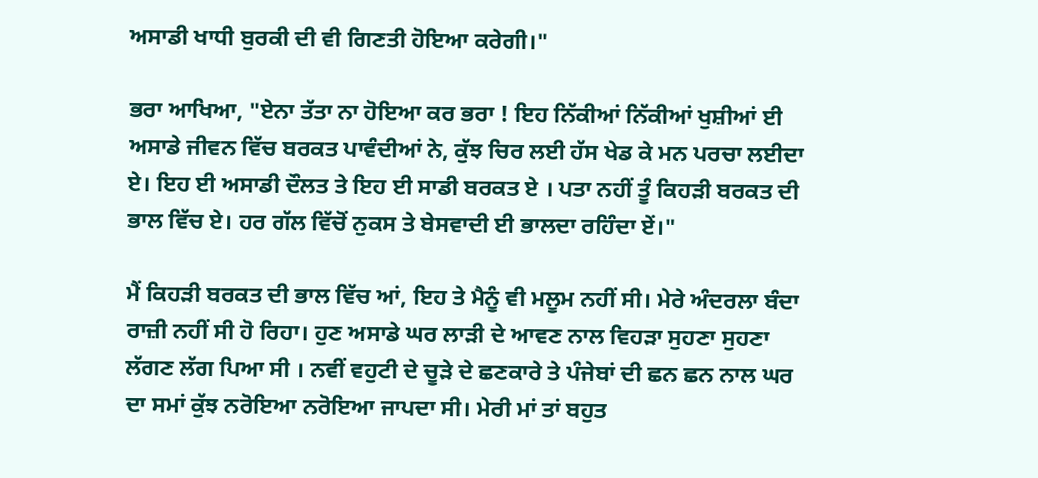ਅਸਾਡੀ ਖਾਧੀ ਬੁਰਕੀ ਦੀ ਵੀ ਗਿਣਤੀ ਹੋਇਆ ਕਰੇਗੀ।"

ਭਰਾ ਆਖਿਆ, "ਏਨਾ ਤੱਤਾ ਨਾ ਹੋਇਆ ਕਰ ਭਰਾ ! ਇਹ ਨਿੱਕੀਆਂ ਨਿੱਕੀਆਂ ਖੁਸ਼ੀਆਂ ਈ ਅਸਾਡੇ ਜੀਵਨ ਵਿੱਚ ਬਰਕਤ ਪਾਵੰਦੀਆਂ ਨੇ, ਕੁੱਝ ਚਿਰ ਲਈ ਹੱਸ ਖੇਡ ਕੇ ਮਨ ਪਰਚਾ ਲਈਦਾ ਏ। ਇਹ ਈ ਅਸਾਡੀ ਦੌਲਤ ਤੇ ਇਹ ਈ ਸਾਡੀ ਬਰਕਤ ਏ । ਪਤਾ ਨਹੀਂ ਤੂੰ ਕਿਹੜੀ ਬਰਕਤ ਦੀ ਭਾਲ ਵਿੱਚ ਏ। ਹਰ ਗੱਲ ਵਿੱਚੋਂ ਨੁਕਸ ਤੇ ਬੇਸਵਾਦੀ ਈ ਭਾਲਦਾ ਰਹਿੰਦਾ ਏਂ।"

ਮੈਂ ਕਿਹੜੀ ਬਰਕਤ ਦੀ ਭਾਲ ਵਿੱਚ ਆਂ, ਇਹ ਤੇ ਮੈਨੂੰ ਵੀ ਮਲੂਮ ਨਹੀਂ ਸੀ। ਮੇਰੇ ਅੰਦਰਲਾ ਬੰਦਾ ਰਾਜ਼ੀ ਨਹੀਂ ਸੀ ਹੋ ਰਿਹਾ। ਹੁਣ ਅਸਾਡੇ ਘਰ ਲਾੜੀ ਦੇ ਆਵਣ ਨਾਲ ਵਿਹੜਾ ਸੁਹਣਾ ਸੁਹਣਾ ਲੱਗਣ ਲੱਗ ਪਿਆ ਸੀ । ਨਵੀਂ ਵਹੁਟੀ ਦੇ ਚੂੜੇ ਦੇ ਛਣਕਾਰੇ ਤੇ ਪੰਜੇਬਾਂ ਦੀ ਛਨ ਛਨ ਨਾਲ ਘਰ ਦਾ ਸਮਾਂ ਕੁੱਝ ਨਰੋਇਆ ਨਰੋਇਆ ਜਾਪਦਾ ਸੀ। ਮੇਰੀ ਮਾਂ ਤਾਂ ਬਹੁਤ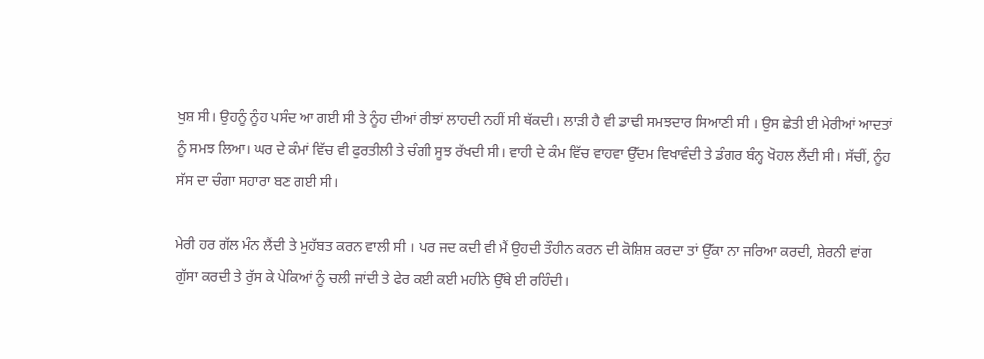ਖੁਸ਼ ਸੀ। ਉਹਨੂੰ ਨੂੰਹ ਪਸੰਦ ਆ ਗਈ ਸੀ ਤੇ ਨੂੰਹ ਦੀਆਂ ਰੀਝਾਂ ਲਾਹਦੀ ਨਹੀਂ ਸੀ ਥੱਕਦੀ। ਲਾੜੀ ਹੈ ਵੀ ਡਾਢੀ ਸਮਝਦਾਰ ਸਿਆਣੀ ਸੀ । ਉਸ ਛੇਤੀ ਈ ਮੇਰੀਆਂ ਆਦਤਾਂ ਨੂੰ ਸਮਝ ਲਿਆ। ਘਰ ਦੇ ਕੰਮਾਂ ਵਿੱਚ ਵੀ ਫੁਰਤੀਲੀ ਤੇ ਚੰਗੀ ਸੂਝ ਰੱਖਦੀ ਸੀ। ਵਾਹੀ ਦੇ ਕੰਮ ਵਿੱਚ ਵਾਹਵਾ ਉੱਦਮ ਵਿਖਾਵੰਦੀ ਤੇ ਡੰਗਰ ਬੰਨ੍ਹ ਖੋਹਲ ਲੈਂਦੀ ਸੀ। ਸੱਚੀਂ, ਨੂੰਹ ਸੱਸ ਦਾ ਚੰਗਾ ਸਹਾਰਾ ਬਣ ਗਈ ਸੀ।

ਮੇਰੀ ਹਰ ਗੱਲ ਮੰਨ ਲੈਂਦੀ ਤੇ ਮੁਹੱਬਤ ਕਰਨ ਵਾਲੀ ਸੀ । ਪਰ ਜਦ ਕਦੀ ਵੀ ਮੈਂ ਉਹਦੀ ਤੌਹੀਨ ਕਰਨ ਦੀ ਕੋਸ਼ਿਸ਼ ਕਰਦਾ ਤਾਂ ਉੱਕਾ ਨਾ ਜਰਿਆ ਕਰਦੀ, ਸ਼ੇਰਨੀ ਵਾਂਗ ਗੁੱਸਾ ਕਰਦੀ ਤੇ ਰੁੱਸ ਕੇ ਪੇਕਿਆਂ ਨੂੰ ਚਲੀ ਜਾਂਦੀ ਤੇ ਫੇਰ ਕਈ ਕਈ ਮਹੀਨੇ ਉੱਥੇ ਈ ਰਹਿੰਦੀ।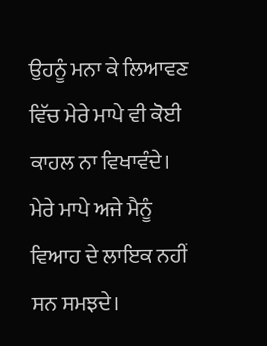ਉਹਨੂੰ ਮਨਾ ਕੇ ਲਿਆਵਣ ਵਿੱਚ ਮੇਰੇ ਮਾਪੇ ਵੀ ਕੋਈ ਕਾਹਲ ਨਾ ਵਿਖਾਵੰਦੇ। ਮੇਰੇ ਮਾਪੇ ਅਜੇ ਮੈਨੂੰ ਵਿਆਹ ਦੇ ਲਾਇਕ ਨਹੀਂ ਸਨ ਸਮਝਦੇ।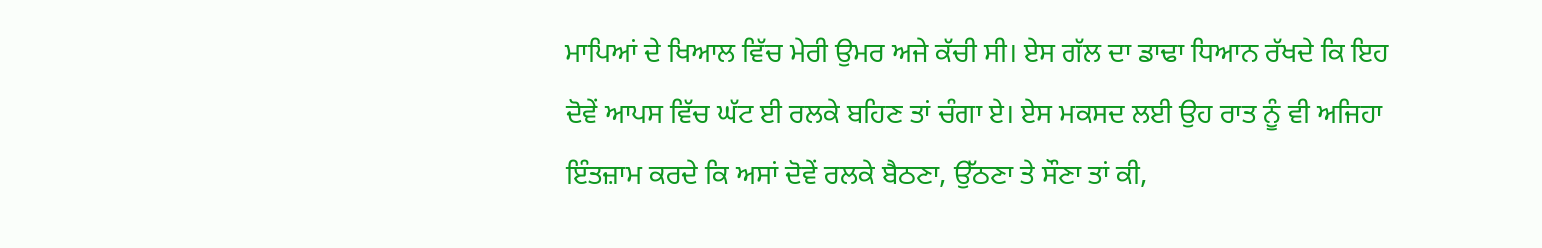ਮਾਪਿਆਂ ਦੇ ਖਿਆਲ ਵਿੱਚ ਮੇਰੀ ਉਮਰ ਅਜੇ ਕੱਚੀ ਸੀ। ਏਸ ਗੱਲ ਦਾ ਡਾਢਾ ਧਿਆਨ ਰੱਖਦੇ ਕਿ ਇਹ ਦੋਵੇਂ ਆਪਸ ਵਿੱਚ ਘੱਟ ਈ ਰਲਕੇ ਬਹਿਣ ਤਾਂ ਚੰਗਾ ਏ। ਏਸ ਮਕਸਦ ਲਈ ਉਹ ਰਾਤ ਨੂੰ ਵੀ ਅਜਿਹਾ ਇੰਤਜ਼ਾਮ ਕਰਦੇ ਕਿ ਅਸਾਂ ਦੋਵੇਂ ਰਲਕੇ ਬੈਠਣਾ, ਉੱਠਣਾ ਤੇ ਸੌਣਾ ਤਾਂ ਕੀ,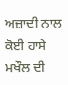ਅਜ਼ਾਦੀ ਨਾਲ ਕੋਈ ਹਾਸੇ ਮਖੌਲ ਦੀ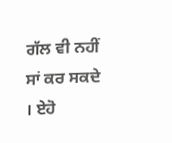ਗੱਲ ਵੀ ਨਹੀਂ ਸਾਂ ਕਰ ਸਕਦੇ । ਏਹੋ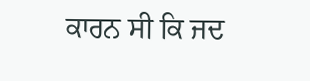ਕਾਰਨ ਸੀ ਕਿ ਜਦ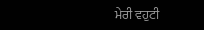ਮੇਰੀ ਵਹੁਟੀ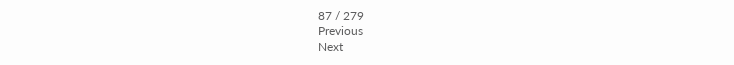87 / 279
Previous
Next